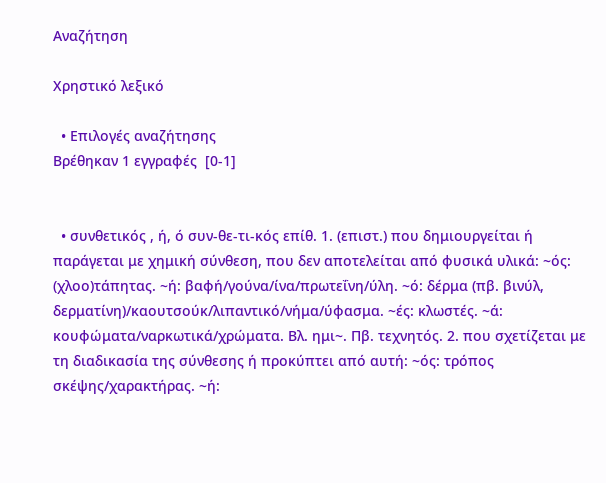Αναζήτηση

Χρηστικό λεξικό

  • Επιλογές αναζήτησης
Βρέθηκαν 1 εγγραφές  [0-1]


  • συνθετικός , ή, ό συν-θε-τι-κός επίθ. 1. (επιστ.) που δημιουργείται ή παράγεται με χημική σύνθεση, που δεν αποτελείται από φυσικά υλικά: ~ός: (χλοο)τάπητας. ~ή: βαφή/γούνα/ίνα/πρωτεΐνη/ύλη. ~ό: δέρμα (πβ. βινύλ, δερματίνη)/καουτσούκ/λιπαντικό/νήμα/ύφασμα. ~ές: κλωστές. ~ά: κουφώματα/ναρκωτικά/χρώματα. Βλ. ημι~. Πβ. τεχνητός. 2. που σχετίζεται με τη διαδικασία της σύνθεσης ή προκύπτει από αυτή: ~ός: τρόπος σκέψης/χαρακτήρας. ~ή: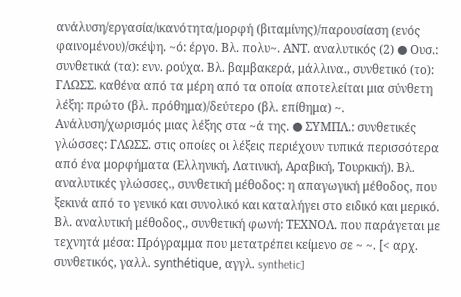ανάλυση/εργασία/ικανότητα/μορφή (βιταμίνης)/παρουσίαση (ενός φαινομένου)/σκέψη. ~ό: έργο. Βλ. πολυ~. ΑΝΤ. αναλυτικός (2) ● Ουσ.: συνθετικά (τα): ενν. ρούχα. Βλ. βαμβακερά, μάλλινα., συνθετικό (το): ΓΛΩΣΣ. καθένα από τα μέρη από τα οποία αποτελείται μια σύνθετη λέξη: πρώτο (βλ. πρόθημα)/δεύτερο (βλ. επίθημα) ~. Ανάλυση/χωρισμός μιας λέξης στα ~ά της. ● ΣΥΜΠΛ.: συνθετικές γλώσσες: ΓΛΩΣΣ. στις οποίες οι λέξεις περιέχουν τυπικά περισσότερα από ένα μορφήματα (Ελληνική, Λατινική, Αραβική, Τουρκική). Βλ. αναλυτικές γλώσσες., συνθετική μέθοδος: η απαγωγική μέθοδος, που ξεκινά από το γενικό και συνολικό και καταλήγει στο ειδικό και μερικό. Βλ. αναλυτική μέθοδος., συνθετική φωνή: ΤΕΧΝΟΛ. που παράγεται με τεχνητά μέσα: Πρόγραμμα που μετατρέπει κείμενο σε ~ ~. [< αρχ. συνθετικός, γαλλ. synthétique, αγγλ. synthetic]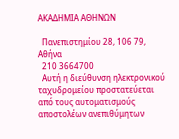ΑΚΑΔΗΜΙΑ ΑΘΗΝΩΝ

  Πανεπιστημίου 28, 106 79, Αθήνα
  210 3664700
  Αυτή η διεύθυνση ηλεκτρονικού ταχυδρομείου προστατεύεται από τους αυτοματισμούς αποστολέων ανεπιθύμητων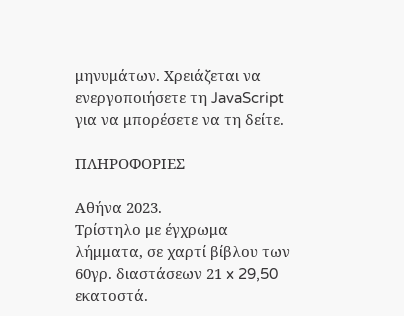μηνυμάτων. Χρειάζεται να ενεργοποιήσετε τη JavaScript για να μπορέσετε να τη δείτε.

ΠΛΗΡΟΦΟΡΙΕΣ

Αθήνα 2023.
Τρίστηλο με έγχρωμα λήμματα, σε χαρτί βίβλου των 60γρ. διαστάσεων 21 x 29,50 εκατοστά.